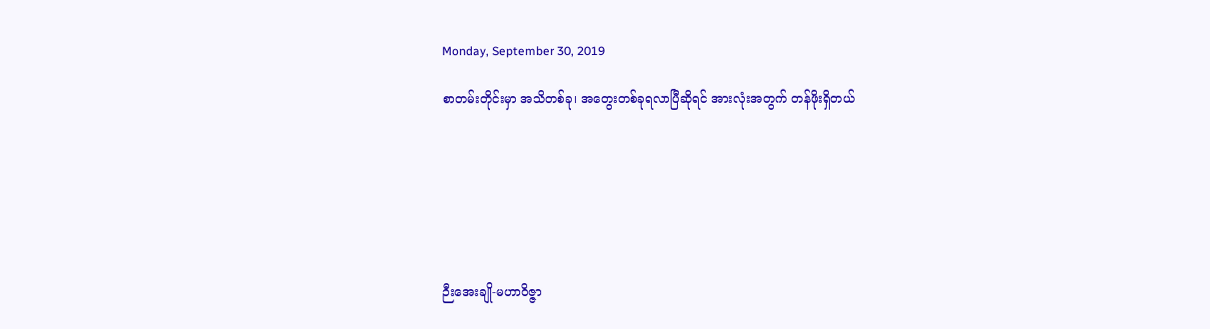Monday, September 30, 2019

စာတမ်းတိုင်းမှာ အသိတစ်ခု၊ အတွေးတစ်ခုရလာပြီဆိုရင် အားလုံးအတွက် တန်ဖိုးရှိတယ်







ဉီးအေးချို-မဟာဝိဇ္ဇာ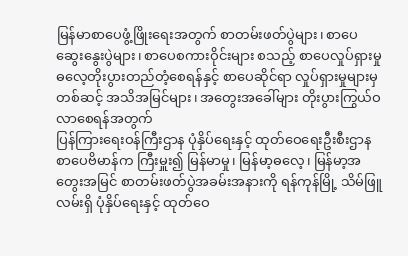မြန်မာစာပေဖွံ့ဖြိုးရေးအတွက် စာတမ်းဖတ်ပွဲများ၊ စာပေဆွေးနွေးပွဲများ၊ စာပေစကားဝိုင်းများ စသည့် စာပေလှုပ်ရှားမှုဓလေ့တိုးပွားတည်တံ့စေရန်နှင့် စာပေဆိုင်ရာ လှုပ်ရှားမှုများမှ တစ်ဆင့် အသိအမြင်များ၊ အတွေးအခေါ်များ တိုးပွားကြွယ်ဝလာစေရန်အတွက်
ပြန်ကြားရေးဝန်ကြီးဌာန ပုံနှိပ်ရေးနှင့် ထုတ်ဝေရေးဦးစီးဌာန စာပေဗိမာန်က ကြီးမှူး၍ မြန်မာမှု၊ မြန်မာ့ဓလေ့၊ မြန်မာ့အတွေးအမြင် စာတမ်းဖတ်ပွဲအခမ်းအနားကို ရန်ကုန်မြို့ သိမ်ဖြူလမ်းရှိ ပုံနှိပ်ရေးနှင့် ထုတ်ဝေ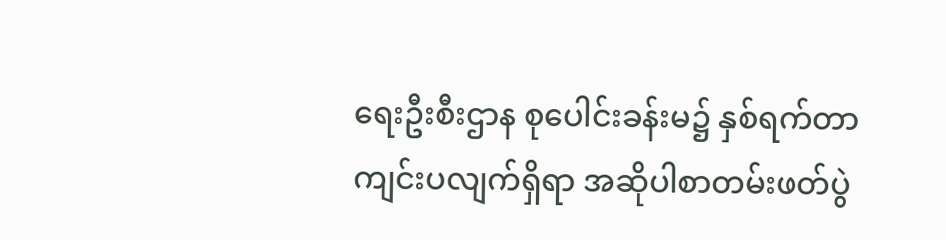ရေးဦးစီးဌာန စုပေါင်းခန်းမ၌ နှစ်ရက်တာကျင်းပလျက်ရှိရာ အဆိုပါစာတမ်းဖတ်ပွဲ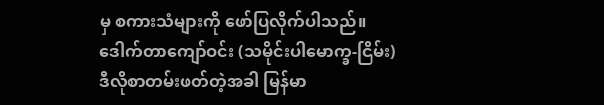မှ စကားသံများကို ဖော်ပြလိုက်ပါသည်။
ဒေါက်တာကျော်ဝင်း (သမိုင်းပါမောက္ခ-ငြိမ်း)
ဒီလိုစာတမ်းဖတ်တဲ့အခါ မြန်မာ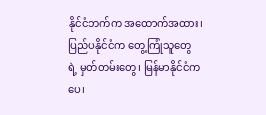နိုင်ငံဘက်က အထောက်အထား၊ ပြည်ပနိုင်ငံက တွေ့ကြုံသူတွေ ရဲ့ မှတ်တမ်းတွေ၊ မြန်မာနိုင်ငံက ပေ၊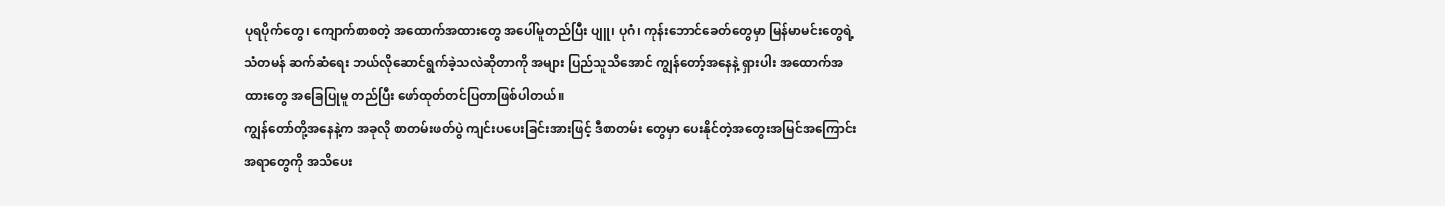ပုရပိုက်တွေ၊ ကျောက်စာစတဲ့ အထောက်အထားတွေ အပေါ်မူတည်ပြီး ပျူ၊ ပုဂံ၊ ကုန်းဘောင်ခေတ်တွေမှာ မြန်မာမင်းတွေရဲ့ သံတမန် ဆက်ဆံရေး ဘယ်လိုဆောင်ရွက်ခဲ့သလဲဆိုတာကို အများ ပြည်သူသိအောင် ကျွန်တော့်အနေနဲ့ ရှားပါး အထောက်အထားတွေ အခြေပြုမူ တည်ပြီး ဖော်ထုတ်တင်ပြတာဖြစ်ပါတယ်။
ကျွန်တော်တို့အနေနဲ့က အခုလို စာတမ်းဖတ်ပွဲ ကျင်းပပေးခြင်းအားဖြင့် ဒီစာတမ်း တွေမှာ ပေးနိုင်တဲ့အတွေးအမြင်အကြောင်းအရာတွေကို အသိပေး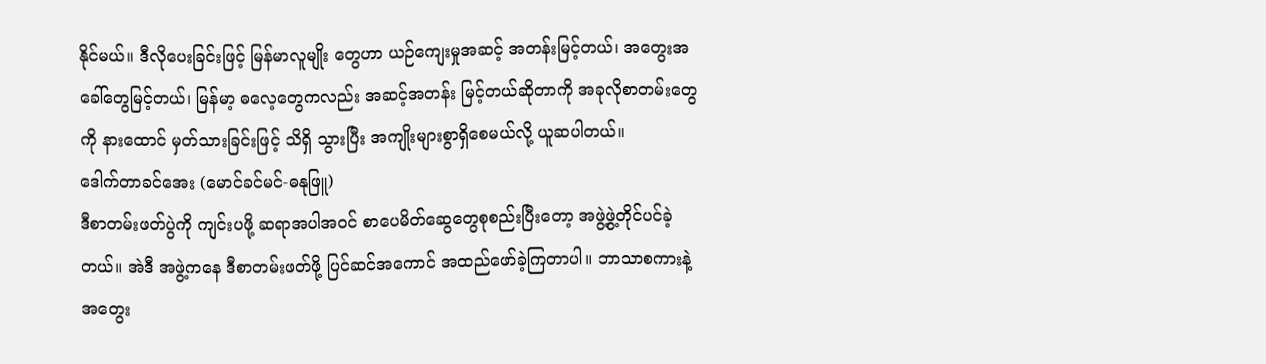နိုင်မယ်။ ဒီလိုပေးခြင်းဖြင့် မြန်မာလူမျိုး တွေဟာ ယဉ်ကျေးမှုအဆင့် အတန်းမြင့်တယ်၊ အတွေးအခေါ်တွေမြင့်တယ်၊ မြန်မာ့ ဓလေ့တွေကလည်း အဆင့်အတန်း မြင့်တယ်ဆိုတာကို အခုလိုစာတမ်းတွေကို နားထောင် မှတ်သားခြင်းဖြင့် သိရှိ သွားပြီး အကျိုးများစွာရှိစေမယ်လို့ ယူဆပါတယ်။
ဒေါက်တာခင်အေး (မောင်ခင်မင်-ဓနုဖြူ)
ဒီစာတမ်းဖတ်ပွဲကို ကျင်းပဖို့ ဆရာအပါအဝင် စာပေမိတ်ဆွေတွေစုစည်းပြီးတော့ အဖွဲ့ဖွဲ့တိုင်ပင်ခဲ့တယ်။ အဲဒီ အဖွဲ့ကနေ ဒီစာတမ်းဖတ်ဖို့ ပြင်ဆင်အကောင် အထည်ဖော်ခဲ့ကြတာပါ။ ဘာသာစကားနဲ့ အတွေး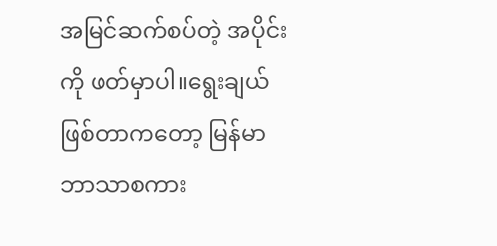အမြင်ဆက်စပ်တဲ့ အပိုင်းကို ဖတ်မှာပါ။ရွေးချယ်ဖြစ်တာကတော့ မြန်မာဘာသာစကား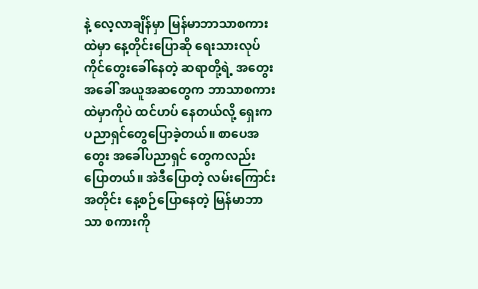နဲ့ လေ့လာချိန်မှာ မြန်မာဘာသာစကားထဲမှာ နေ့တိုင်းပြောဆို ရေးသားလုပ်ကိုင်တွေးခေါ်နေတဲ့ ဆရာတို့ရဲ့ အတွေးအခေါ် အယူအဆတွေက ဘာသာစကားထဲမှာကိုပဲ ထင်ဟပ် နေတယ်လို့ ရှေးကပညာရှင်တွေပြောခဲ့တယ်။ စာပေအတွေး အခေါ်ပညာရှင် တွေကလည်း ပြောတယ်။ အဲဒီပြောတဲ့ လမ်းကြောင်းအတိုင်း နေ့စဉ်ပြောနေတဲ့ မြန်မာဘာသာ စကားကို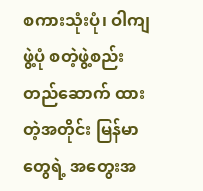စကားသုံးပုံ၊ ဝါကျဖွဲ့ပုံ စတဲ့ဖွဲ့စည်းတည်ဆောက် ထားတဲ့အတိုင်း မြန်မာတွေရဲ့ အတွေးအ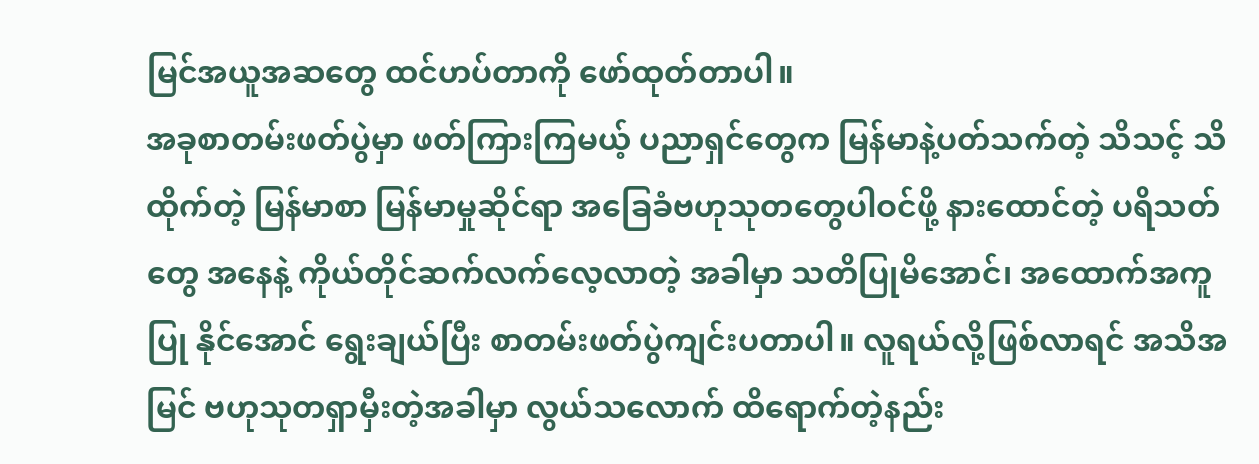မြင်အယူအဆတွေ ထင်ဟပ်တာကို ဖော်ထုတ်တာပါ။
အခုစာတမ်းဖတ်ပွဲမှာ ဖတ်ကြားကြမယ့် ပညာရှင်တွေက မြန်မာနဲ့ပတ်သက်တဲ့ သိသင့် သိထိုက်တဲ့ မြန်မာစာ မြန်မာမှုဆိုင်ရာ အခြေခံဗဟုသုတတွေပါဝင်ဖို့ နားထောင်တဲ့ ပရိသတ်တွေ အနေနဲ့ ကိုယ်တိုင်ဆက်လက်လေ့လာတဲ့ အခါမှာ သတိပြုမိအောင်၊ အထောက်အကူပြု နိုင်အောင် ရွေးချယ်ပြီး စာတမ်းဖတ်ပွဲကျင်းပတာပါ။ လူရယ်လို့ဖြစ်လာရင် အသိအမြင် ဗဟုသုတရှာမှီးတဲ့အခါမှာ လွယ်သလောက် ထိရောက်တဲ့နည်း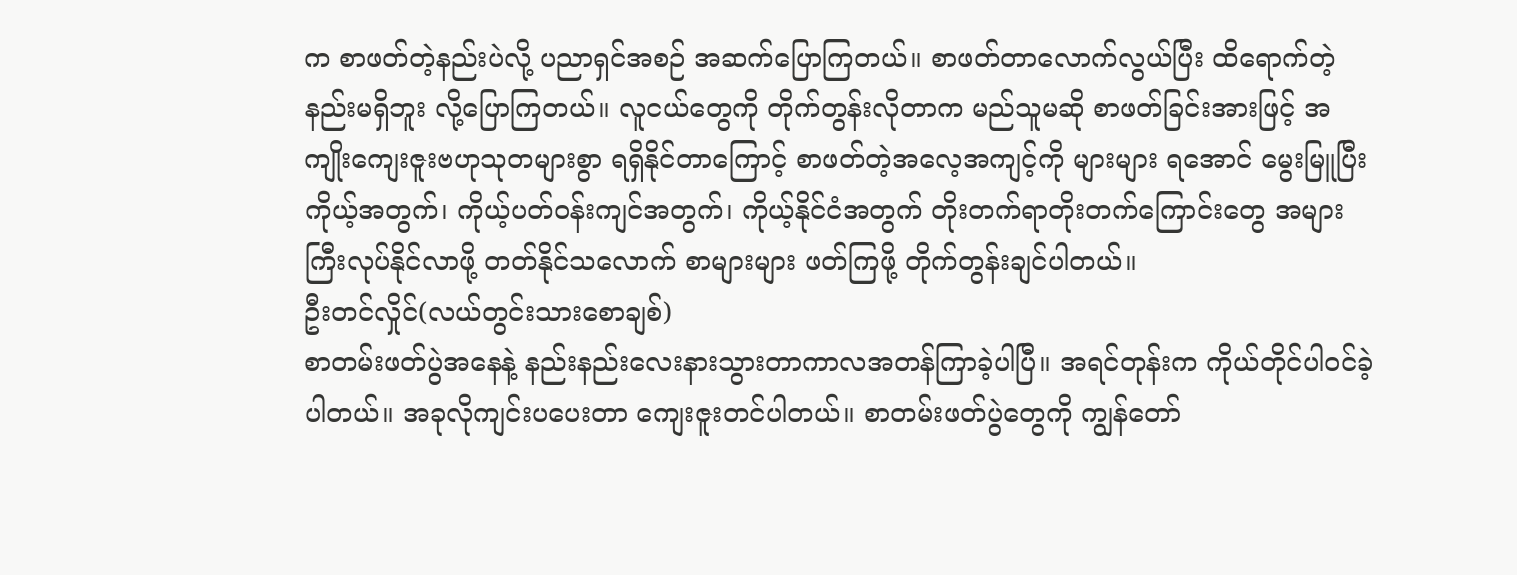က စာဖတ်တဲ့နည်းပဲလို့ ပညာရှင်အစဉ် အဆက်ပြောကြတယ်။ စာဖတ်တာလောက်လွယ်ပြီး ထိရောက်တဲ့ နည်းမရှိဘူး လို့ပြောကြတယ်။ လူငယ်တွေကို တိုက်တွန်းလိုတာက မည်သူမဆို စာဖတ်ခြင်းအားဖြင့် အကျိုးကျေးဇူးဗဟုသုတများစွာ ရရှိနိုင်တာကြောင့် စာဖတ်တဲ့အလေ့အကျင့်ကို များများ ရအောင် မွေးမြူပြီး ကိုယ့်အတွက်၊ ကိုယ့်ပတ်ဝန်းကျင်အတွက်၊ ကိုယ့်နိုင်ငံအတွက် တိုးတက်ရာတိုးတက်ကြောင်းတွေ အများကြီးလုပ်နိုင်လာဖို့ တတ်နိုင်သလောက် စာများများ ဖတ်ကြဖို့ တိုက်တွန်းချင်ပါတယ်။
ဦးတင်လှိုင်(လယ်တွင်းသားစောချစ်)
စာတမ်းဖတ်ပွဲအနေနဲ့ နည်းနည်းလေးနားသွားတာကာလအတန်ကြာခဲ့ပါပြီ။ အရင်တုန်းက ကိုယ်တိုင်ပါဝင်ခဲ့ ပါတယ်။ အခုလိုကျင်းပပေးတာ ကျေးဇူးတင်ပါတယ်။ စာတမ်းဖတ်ပွဲတွေကို ကျွန်တော်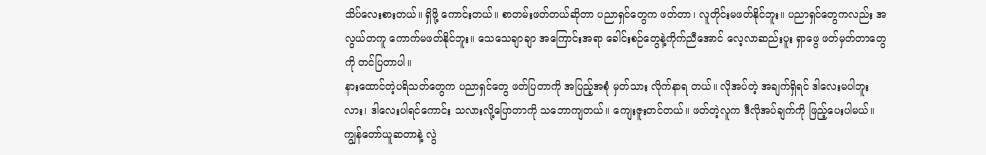သိပ်လေးစားတယ်။ ရှိဖို့ ကောင်းတယ်။ စာတမ်းဖတ်တယ်ဆိုတာ ပညာရှင်တွေက ဖတ်တာ၊ လူတိုင်းမဖတ်နိုင်ဘူး။ ပညာရှင်တွေကလည်း အလွယ်တကူ ကောက်မဖတ်နိုင်ဘူး။ သေသေချာချာ အကြောင်းအရာ ခေါင်းစဉ်တွေနဲ့ကိုက်ညီအောင် လေ့လာဆည်းပူး ရှာဖွေ ဖတ်မှတ်တာတွေကို တင်ပြတာပါ။
နားထောင်တဲ့ပရိသတ်တွေက ပညာရှင်တွေ ဖတ်ပြတာကို အပြည့်အစုံ မှတ်သား လိုက်နာရ တယ်။ လိုအပ်တဲ့ အချက်ရှိရင် ဒါလေးမပါဘူးလား၊ ဒါလေးပါရင်ကောင်း သလားလို့ပြောတာကို သဘောကျတယ်။ ကျေးဇူးတင်တယ်။ ဖတ်တဲ့လူက ဒီလိုအပ်ချက်ကို ဖြည့်ပေးပါမယ်။ ကျွန်တော်ယူဆတာနဲ့ လွဲ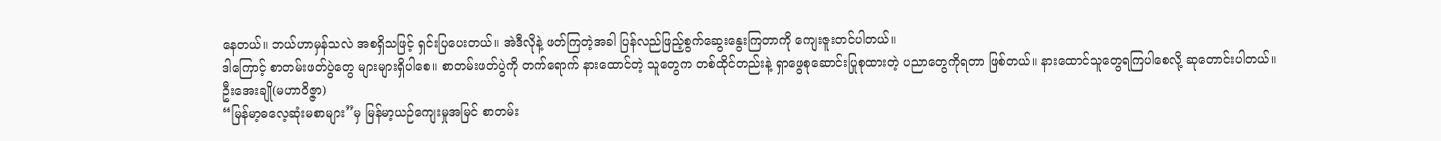နေတယ်။ ဘယ်ဟာမှန်သလဲ အစရှိသဖြင့် ရှင်းပြပေးတယ်။ အဲဒီလိုနဲ့ ဖတ်ကြတဲ့အခါ ပြန်လည်ဖြည့်စွက်ဆွေးနွေးကြတာကို ကျေးဇူးတင်ပါတယ်။
ဒါကြောင့် စာတမ်းဖတ်ပွဲတွေ များများရှိပါစေ။ စာတမ်းဖတ်ပွဲကို တက်ရောက် နားထောင်တဲ့ သူတွေက တစ်ထိုင်တည်းနဲ့ ရှာဖွေစုဆောင်းပြုစုထားတဲ့ ပညာတွေကိုရတာ ဖြစ်တယ်။ နားထောင်သူတွေရကြပါစေလို့ ဆုတောင်းပါတယ်။
ဦးအေးချို(မဟာဝိဇ္ဇာ)
“မြန်မာ့ဓလေ့ဆုံးမစာများ”မှ မြန်မာ့ယဉ်ကျေးမှုအမြင် စာတမ်း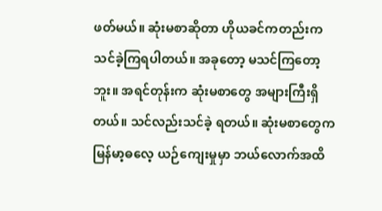ဖတ်မယ်။ ဆုံးမစာဆိုတာ ဟိုယခင်ကတည်းက သင်ခဲ့ကြရပါတယ်။ အခုတော့ မသင်ကြတော့ဘူး။ အရင်တုန်းက ဆုံးမစာတွေ အများကြီးရှိတယ်။ သင်လည်းသင်ခဲ့ ရတယ်။ ဆုံးမစာတွေက မြန်မာ့ဓလေ့ ယဉ်ကျေးမှုမှာ ဘယ်လောက်အထိ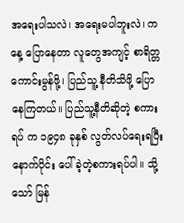အရေးပါသလဲ၊ အရေးမပါဘူးလဲ၊ ကနေ့ ပြောနေတာ လူတွေအကျင့် စာရိတ္တကောင်းမွန်ဖို့၊ ပြည်သူ့ နီတိသိဖို့ ပြောနေကြတယ်။ ပြည်သူ့နီတိဆိုတဲ့ စကားရပ် က ၁၉၄၈ ခုနှစ် လွတ်လပ်ရေးရပြီးနောက်ပိုင်း ပေါ်ခဲ့တဲ့စကားရပ်ပါ။ သို့သော် မြန်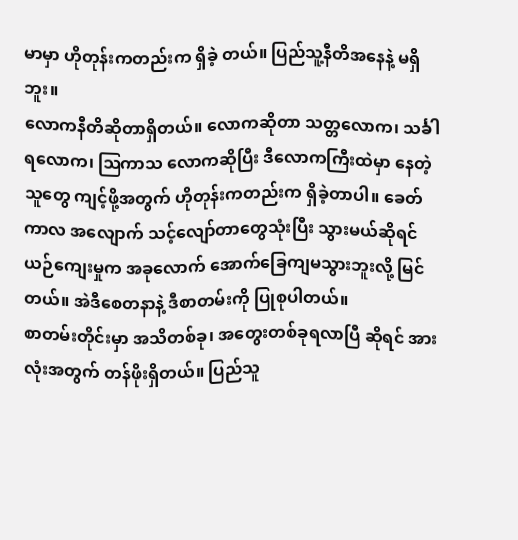မာမှာ ဟိုတုန်းကတည်းက ရှိခဲ့ တယ်။ ပြည်သူ့နီတိအနေနဲ့ မရှိဘူး။
လောကနီတိဆိုတာရှိတယ်။ လောကဆိုတာ သတ္တလောက၊ သင်္ခါရလောက၊ ဩကာသ လောကဆိုပြီး ဒီလောကကြီးထဲမှာ နေတဲ့သူတွေ ကျင့်ဖို့အတွက် ဟိုတုန်းကတည်းက ရှိခဲ့တာပါ။ ခေတ်ကာလ အလျောက် သင့်လျော်တာတွေသုံးပြီး သွားမယ်ဆိုရင် ယဉ်ကျေးမှုက အခုလောက် အောက်ခြေကျမသွားဘူးလို့ မြင်တယ်။ အဲဒီစေတနာနဲ့ ဒီစာတမ်းကို ပြုစုပါတယ်။
စာတမ်းတိုင်းမှာ အသိတစ်ခု၊ အတွေးတစ်ခုရလာပြီ ဆိုရင် အားလုံးအတွက် တန်ဖိုးရှိတယ်။ ပြည်သူ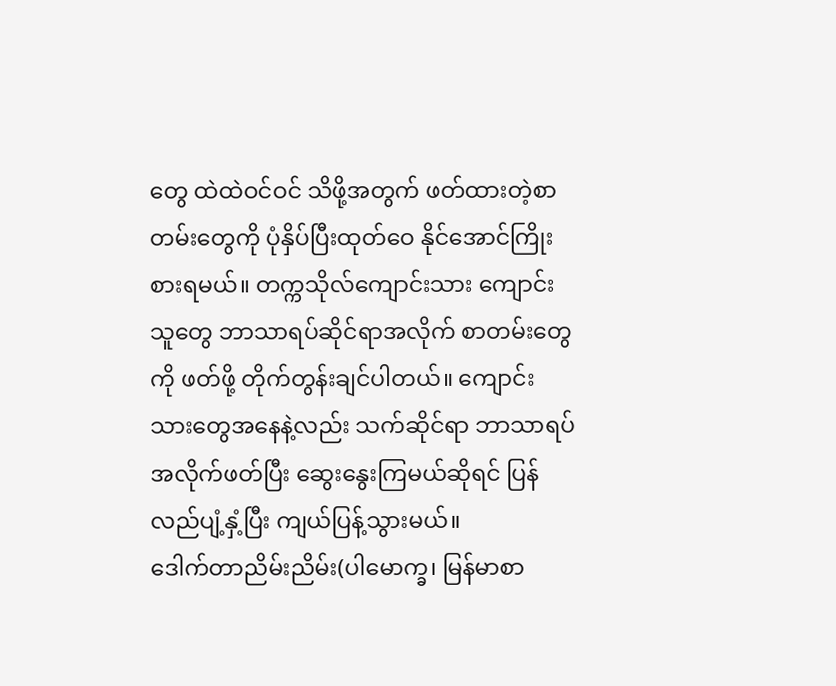တွေ ထဲထဲဝင်ဝင် သိဖို့အတွက် ဖတ်ထားတဲ့စာတမ်းတွေကို ပုံနှိပ်ပြီးထုတ်ဝေ နိုင်အောင်ကြိုးစားရမယ်။ တက္ကသိုလ်ကျောင်းသား ကျောင်းသူတွေ ဘာသာရပ်ဆိုင်ရာအလိုက် စာတမ်းတွေကို ဖတ်ဖို့ တိုက်တွန်းချင်ပါတယ်။ ကျောင်းသားတွေအနေနဲ့လည်း သက်ဆိုင်ရာ ဘာသာရပ်အလိုက်ဖတ်ပြီး ဆွေးနွေးကြမယ်ဆိုရင် ပြန်လည်ပျံ့နှံ့ပြီး ကျယ်ပြန့်သွားမယ်။
ဒေါက်တာညိမ်းညိမ်း(ပါမောက္ခ၊ မြန်မာစာ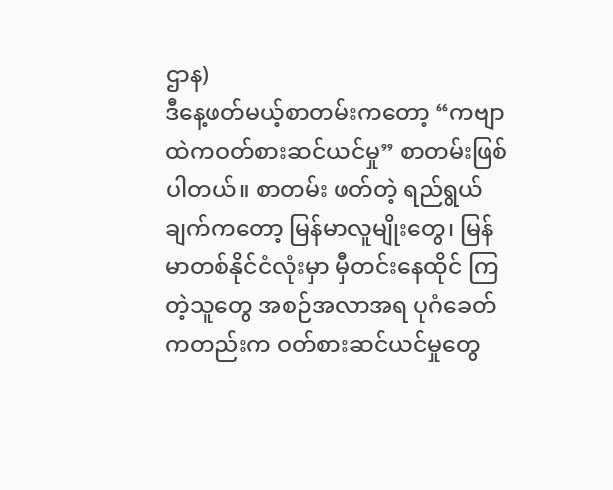ဌာန)
ဒီနေ့ဖတ်မယ့်စာတမ်းကတော့ “ကဗျာထဲကဝတ်စားဆင်ယင်မှု” စာတမ်းဖြစ်ပါတယ်။ စာတမ်း ဖတ်တဲ့ ရည်ရွယ်ချက်ကတော့ မြန်မာလူမျိုးတွေ၊ မြန်မာတစ်နိုင်ငံလုံးမှာ မှီတင်းနေထိုင် ကြတဲ့သူတွေ အစဉ်အလာအရ ပုဂံခေတ်ကတည်းက ဝတ်စားဆင်ယင်မှုတွေ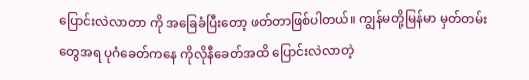ပြောင်းလဲလာတာ ကို အခြေခံပြီးတော့ ဖတ်တာဖြစ်ပါတယ်။ ကျွန်မတို့မြန်မာ မှတ်တမ်းတွေအရ ပုဂံခေတ်ကနေ ကိုလိုနီခေတ်အထိ ပြောင်းလဲလာတဲ့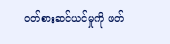ဝတ်စားဆင်ယင်မှုကို ဖတ်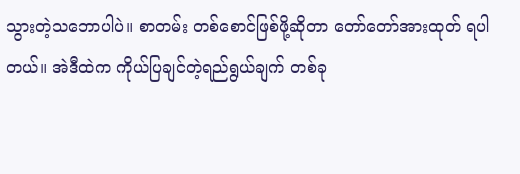သွားတဲ့သဘောပါပဲ။ စာတမ်း တစ်စောင်ဖြစ်ဖို့ဆိုတာ တော်တော်အားထုတ် ရပါတယ်။ အဲဒီထဲက ကိုယ်ပြချင်တဲ့ရည်ရွယ်ချက် တစ်ခု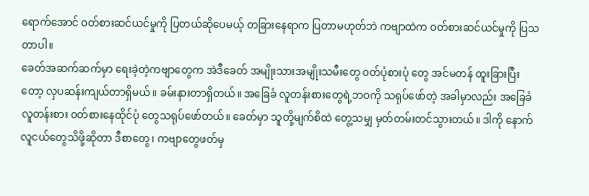ရောက်အောင် ဝတ်စားဆင်ယင်မှုကို ပြတယ်ဆိုပေမယ့် တခြားနေရာက ပြတာမဟုတ်ဘဲ ကဗျာထဲက ဝတ်စားဆင်ယင်မှုကို ပြသတာပါ။
ခေတ်အဆက်ဆက်မှာ ရေးခဲ့တဲ့ကဗျာတွေက အဲဒီခေတ် အမျိုးသားအမျိုးသမီးတွေ ဝတ်ပုံစားပုံ တွေ အင်မတန် ထူးခြားပြီးတော့ လှပဆန်းကျယ်တာရှိမယ်။ ခမ်းနားတာရှိတယ်။ အခြေခံ လူတန်းစားတွေရဲ့ဘဝကို သရုပ်ဖော်တဲ့ အခါမှာလည်း အခြေခံလူတန်းစား ဝတ်စားနေထိုင်ပုံ တွေသရုပ်ဖော်တယ်။ ခေတ်မှာ သူတို့မျက်စိထဲ တွေ့သမျှ မှတ်တမ်းတင်သွားတယ်။ ဒါကို နောက်လူငယ်တွေသိဖို့ဆိုတာ ဒီစာတွေ၊ ကဗျာတွေဖတ်မှ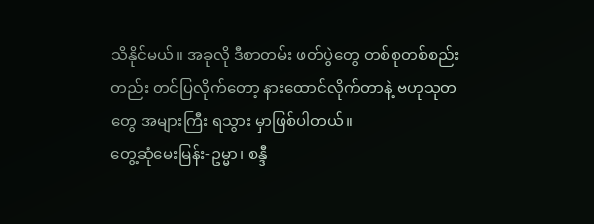သိနိုင်မယ်။ အခုလို ဒီစာတမ်း ဖတ်ပွဲတွေ တစ်စုတစ်စည်းတည်း တင်ပြလိုက်တော့ နားထောင်လိုက်တာနဲ့ ဗဟုသုတတွေ အများကြီး ရသွား မှာဖြစ်ပါတယ်။
တွေ့ဆုံမေးမြန်း-ဥမ္မာ၊ စန္ဒီ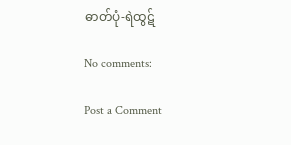ဓာတ်ပုံ-ရဲထွဋ်

No comments:

Post a Comment